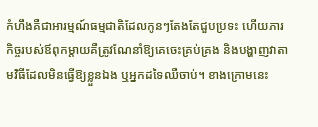កំហឹងគឺជាអារម្មណ៍ធម្មជាតិដែលកូនៗតែងតែជួបប្រទះ ហើយភារកិច្ចរបស់ឪពុកម្តាយគឺត្រូវណែនាំឱ្យគេចេះគ្រប់គ្រង និងបង្ហាញវាតាមវិធីដែលមិនធ្វើឱ្យខ្លួនឯង ឬអ្នកដទៃឈឺចាប់។ ខាងក្រោមនេះ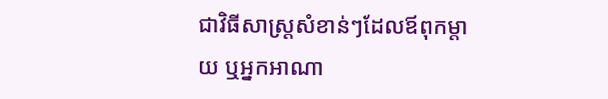ជាវិធីសាស្រ្តសំខាន់ៗដែលឪពុកម្តាយ ឬអ្នកអាណា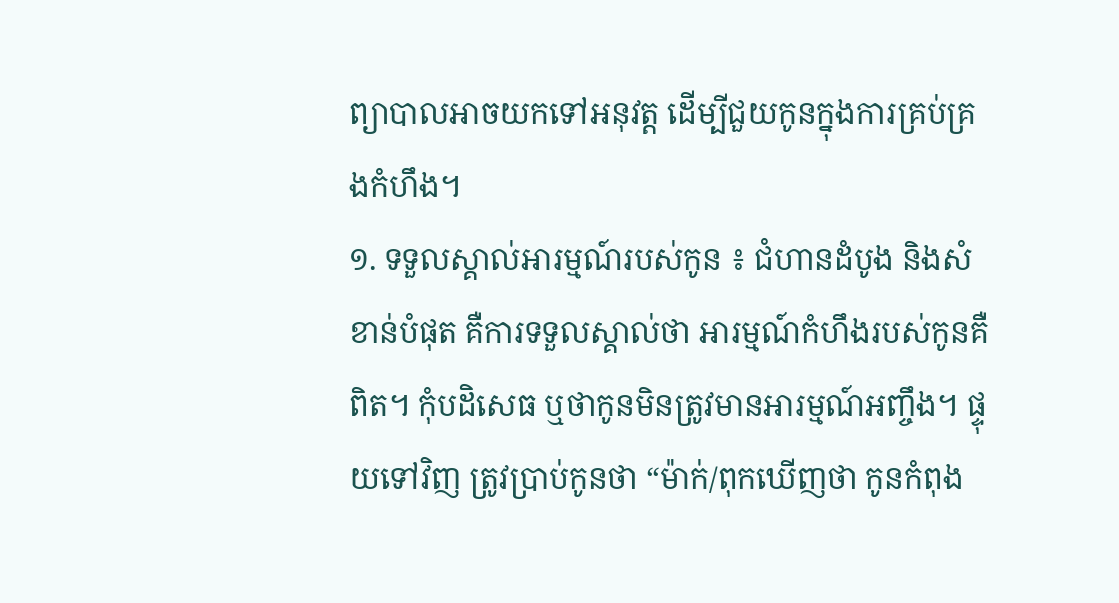ព្យាបាលអាចយកទៅអនុវត្ត ដើម្បីជួយកូនក្នុងការគ្រប់គ្រងកំហឹង។
១. ទទួលស្គាល់អារម្មណ៍របស់កូន ៖ ជំហានដំបូង និងសំខាន់បំផុត គឺការទទួលស្គាល់ថា អារម្មណ៍កំហឹងរបស់កូនគឺពិត។ កុំបដិសេធ ឬថាកូនមិនត្រូវមានអារម្មណ៍អញ្ចឹង។ ផ្ទុយទៅវិញ ត្រូវប្រាប់កូនថា “ម៉ាក់/ពុកឃើញថា កូនកំពុង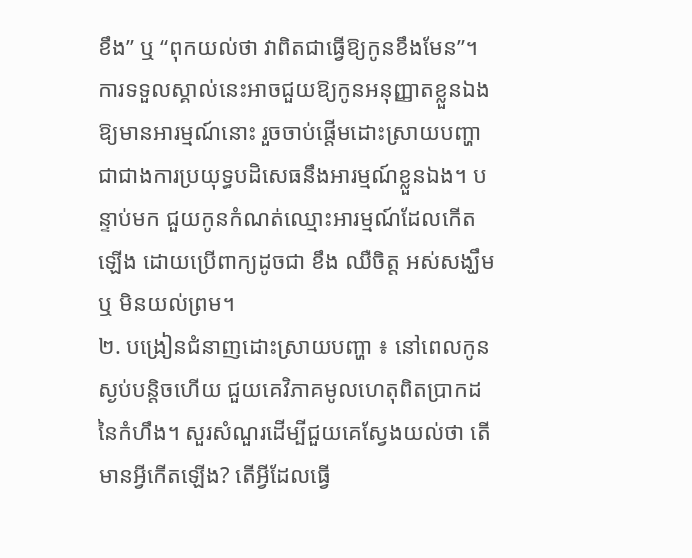ខឹង” ឬ “ពុកយល់ថា វាពិតជាធ្វើឱ្យកូនខឹងមែន”។ ការទទួលស្គាល់នេះអាចជួយឱ្យកូនអនុញ្ញាតខ្លួនឯងឱ្យមានអារម្មណ៍នោះ រួចចាប់ផ្តើមដោះស្រាយបញ្ហា ជាជាងការប្រយុទ្ធបដិសេធនឹងអារម្មណ៍ខ្លួនឯង។ បន្ទាប់មក ជួយកូនកំណត់ឈ្មោះអារម្មណ៍ដែលកើតឡើង ដោយប្រើពាក្យដូចជា ខឹង ឈឺចិត្ត អស់សង្ឃឹម ឬ មិនយល់ព្រម។
២. បង្រៀនជំនាញដោះស្រាយបញ្ហា ៖ នៅពេលកូនស្ងប់បន្តិចហើយ ជួយគេវិភាគមូលហេតុពិតប្រាកដនៃកំហឹង។ សួរសំណួរដើម្បីជួយគេស្វែងយល់ថា តើមានអ្វីកើតឡើង? តើអ្វីដែលធ្វើ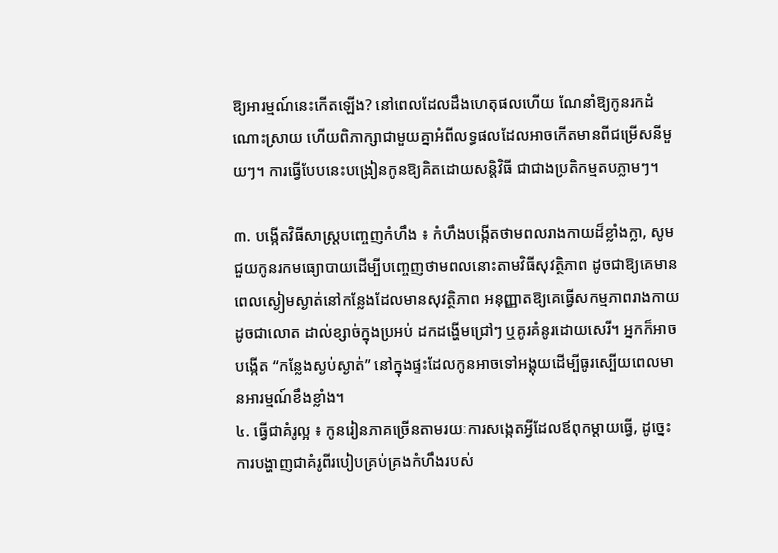ឱ្យអារម្មណ៍នេះកើតឡើង? នៅពេលដែលដឹងហេតុផលហើយ ណែនាំឱ្យកូនរកដំណោះស្រាយ ហើយពិភាក្សាជាមួយគ្នាអំពីលទ្ធផលដែលអាចកើតមានពីជម្រើសនីមួយៗ។ ការធ្វើបែបនេះបង្រៀនកូនឱ្យគិតដោយសន្តិវិធី ជាជាងប្រតិកម្មតបភ្លាមៗ។

៣. បង្កើតវិធីសាស្រ្តបញ្ចេញកំហឹង ៖ កំហឹងបង្កើតថាមពលរាងកាយដ៏ខ្លាំងក្លា, សូមជួយកូនរកមធ្យោបាយដើម្បីបញ្ចេញថាមពលនោះតាមវិធីសុវត្ថិភាព ដូចជាឱ្យគេមានពេលស្ងៀមស្ងាត់នៅកន្លែងដែលមានសុវត្ថិភាព អនុញ្ញាតឱ្យគេធ្វើសកម្មភាពរាងកាយដូចជាលោត ដាល់ខ្សាច់ក្នុងប្រអប់ ដកដង្ហើមជ្រៅៗ ឬគូរគំនូរដោយសេរី។ អ្នកក៏អាចបង្កើត “កន្លែងស្ងប់ស្ងាត់” នៅក្នុងផ្ទះដែលកូនអាចទៅអង្គុយដើម្បីធូរស្បើយពេលមានអារម្មណ៍ខឹងខ្លាំង។
៤. ធ្វើជាគំរូល្អ ៖ កូនរៀនភាគច្រើនតាមរយៈការសង្កេតអ្វីដែលឪពុកម្តាយធ្វើ, ដូច្នេះ ការបង្ហាញជាគំរូពីរបៀបគ្រប់គ្រងកំហឹងរបស់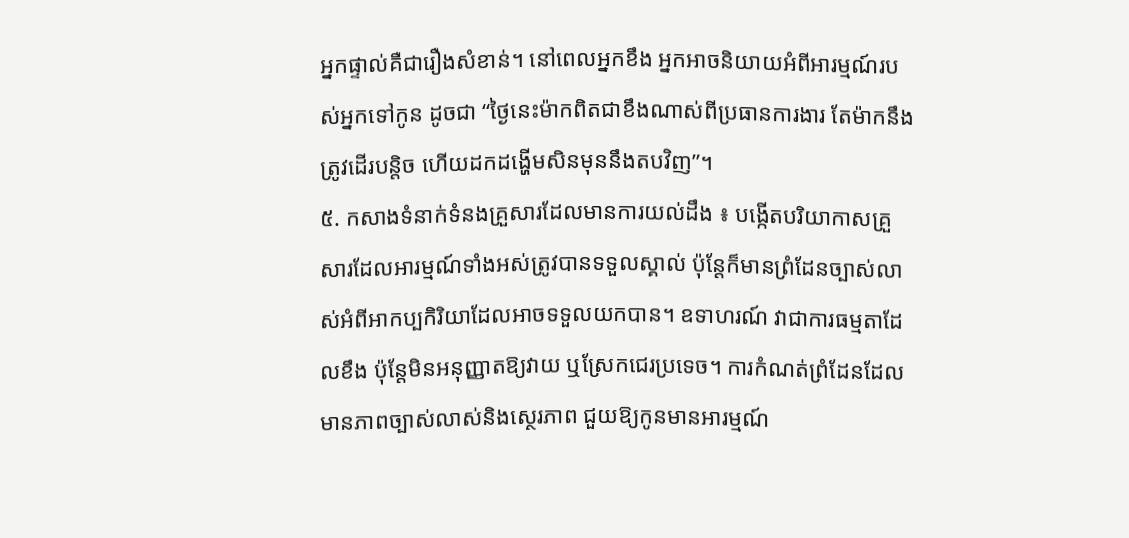អ្នកផ្ទាល់គឺជារឿងសំខាន់។ នៅពេលអ្នកខឹង អ្នកអាចនិយាយអំពីអារម្មណ៍របស់អ្នកទៅកូន ដូចជា “ថ្ងៃនេះម៉ាកពិតជាខឹងណាស់ពីប្រធានការងារ តែម៉ាកនឹងត្រូវដើរបន្តិច ហើយដកដង្ហើមសិនមុននឹងតបវិញ”។
៥. កសាងទំនាក់ទំនងគ្រួសារដែលមានការយល់ដឹង ៖ បង្កើតបរិយាកាសគ្រួសារដែលអារម្មណ៍ទាំងអស់ត្រូវបានទទួលស្គាល់ ប៉ុន្តែក៏មានព្រំដែនច្បាស់លាស់អំពីអាកប្បកិរិយាដែលអាចទទួលយកបាន។ ឧទាហរណ៍ វាជាការធម្មតាដែលខឹង ប៉ុន្តែមិនអនុញ្ញាតឱ្យវាយ ឬស្រែកជេរប្រទេច។ ការកំណត់ព្រំដែនដែលមានភាពច្បាស់លាស់និងស្ថេរភាព ជួយឱ្យកូនមានអារម្មណ៍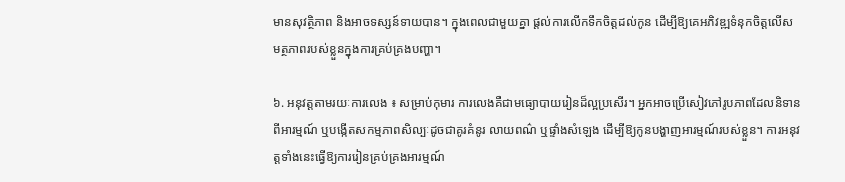មានសុវត្ថិភាព និងអាចទស្សន៍ទាយបាន។ ក្នុងពេលជាមួយគ្នា ផ្តល់ការលើកទឹកចិត្តដល់កូន ដើម្បីឱ្យគេអភិវឌ្ឍទំនុកចិត្តលើសមត្ថភាពរបស់ខ្លួនក្នុងការគ្រប់គ្រងបញ្ហា។

៦. អនុវត្តតាមរយៈការលេង ៖ សម្រាប់កុមារ ការលេងគឺជាមធ្យោបាយរៀនដ៏ល្អប្រសើរ។ អ្នកអាចប្រើសៀវភៅរូបភាពដែលនិទានពីអារម្មណ៍ ឬបង្កើតសកម្មភាពសិល្បៈដូចជាគូរគំនូរ លាយពណ៌ ឬផ្ទាំងសំឡេង ដើម្បីឱ្យកូនបង្ហាញអារម្មណ៍របស់ខ្លួន។ ការអនុវត្តទាំងនេះធ្វើឱ្យការរៀនគ្រប់គ្រងអារម្មណ៍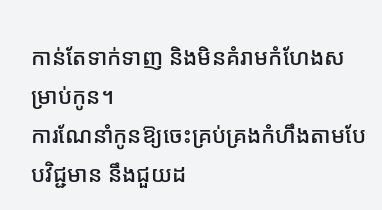កាន់តែទាក់ទាញ និងមិនគំរាមកំហែងសម្រាប់កូន។
ការណែនាំកូនឱ្យចេះគ្រប់គ្រងកំហឹងតាមបែបវិជ្ជមាន នឹងជួយដ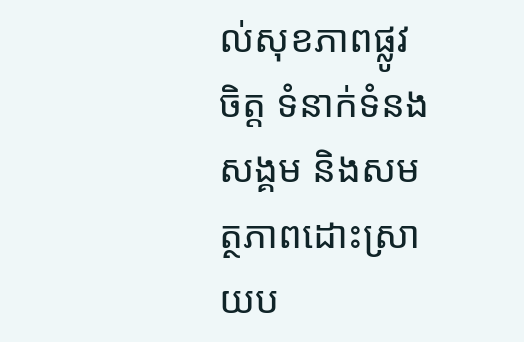ល់សុខភាពផ្លូវចិត្ត ទំនាក់ទំនងសង្គម និងសមត្ថភាពដោះស្រាយប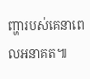ញ្ហារបស់គេនាពេលអនាគត៕